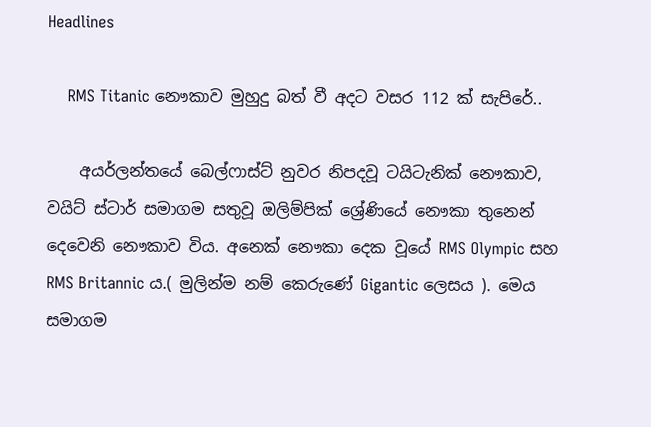Headlines

    RMS Titanic නෞකාව මුහුදු බත් වී අදට වසර 112 ක් සැපිරේ..

    අයර්ලන්තයේ බෙල්ෆාස්ට් නුවර නිපදවූ ටයිටැනික් නෞකාව, වයිට් ස්ටාර් සමාගම සතුවූ ඔලිම්පික් ශ්‍රේණියේ නෞකා තුනෙන් දෙවෙනි නෞකාව විය. අනෙක් නෞකා දෙක වූයේ RMS Olympic සහ RMS Britannic ය.( මුලින්ම නම් කෙරුණේ Gigantic ලෙසය ). මෙය සමාගම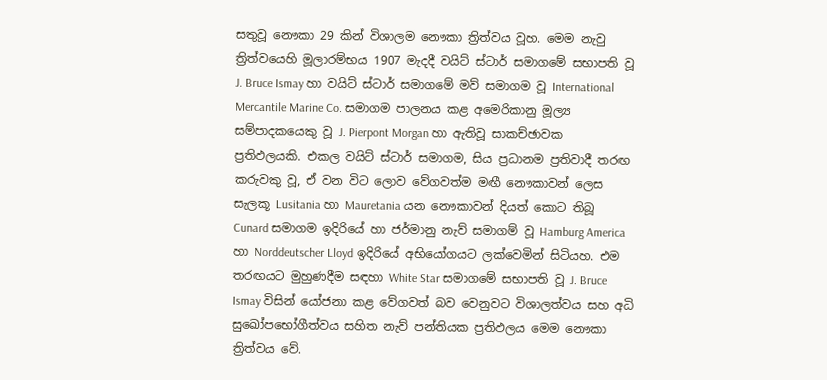සතුවූ නෞකා 29 කින් විශාලම නෞකා ත්‍රිත්වය වූහ. මෙම නැවු ත්‍රිත්වයෙහි මූලාරම්භය 1907 මැදදී වයිට් ස්ටාර් සමාගමේ සභාපති වූ J. Bruce Ismay හා වයිට් ස්ටාර් සමාගමේ මව් සමාගම වූ International Mercantile Marine Co. සමාගම පාලනය කළ අමෙරිකානු මූල්‍ය සම්පාදකයෙකු වූ J. Pierpont Morgan හා ඇතිවූ සාකච්ඡාවක ප්‍රතිඵලයකි. එකල වයිට් ස්ටාර් සමාගම, සිය ප්‍රධානම ප්‍රතිවාදී තරඟ කරුවකු වූ, ඒ වන විට ලොව වේගවත්ම මඟී නෞකාවන් ලෙස සැලකූ Lusitania හා Mauretania යන නෞකාවන් දියත් කොට තිබූ Cunard සමාගම ඉදිරියේ හා ජර්මානු නැව් සමාගම් වූ Hamburg America හා Norddeutscher Lloyd ඉදිරියේ අභියෝගයට ලක්වෙමින් සිටියහ. එම තරඟයට මුහුණදීම සඳහා White Star සමාගමේ සභාපති වූ J. Bruce Ismay විසින් යෝජනා කළ වේගවත් බව වෙනුවට විශාලත්වය සහ අධි සුඛෝපභෝගීත්වය සහිත නැව් පන්තියක ප්‍රතිඵලය මෙම නෞකා ත්‍රිත්වය වේ.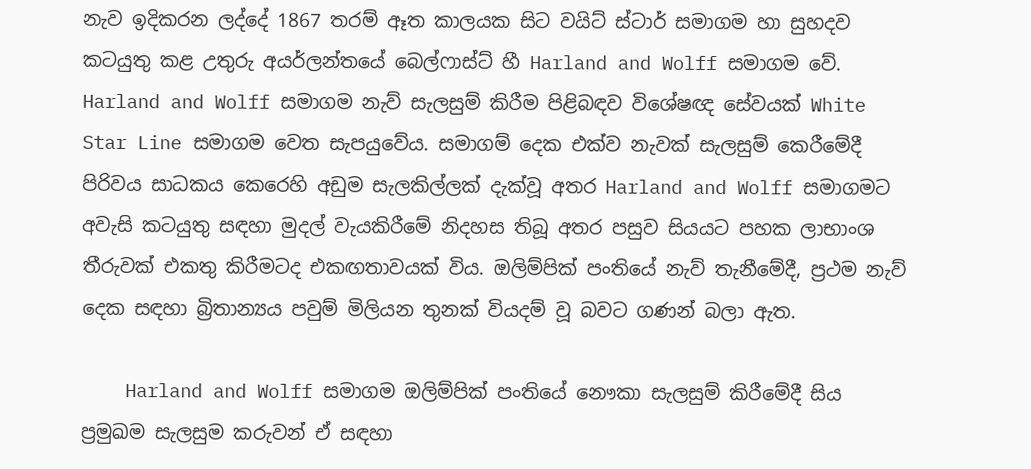නැව ඉදිකරන ලද්දේ 1867 තරම් ඈත කාලයක සිට වයිට් ස්ටාර් සමාගම හා සුහදව කටයුතු කළ උතුරු අයර්ලන්තයේ බෙල්ෆාස්ට් හී Harland and Wolff සමාගම වේ. Harland and Wolff සමාගම නැව් සැලසුම් කිරීම පිළිබඳව විශේෂඥ සේවයක් White Star Line සමාගම වෙත සැපයුවේය. සමාගම් දෙක එක්ව නැවක් සැලසුම් කෙරීමේදී පිරිවය සාධකය කෙරෙහි අඩුම සැලකිල්ලක් දැක්වූ අතර Harland and Wolff සමාගමට අවැසි කටයුතු සඳහා මුදල් වැයකිරීමේ නිදහස තිබූ අතර පසුව සියයට පහක ලාභාංශ තීරුවක් එකතු කිරීමටද එකඟතාවයක් විය. ඔලිම්පික් පංතියේ නැව් තැනීමේදී, ප්‍රථම නැව් දෙක සඳහා බ්‍රිතාන්‍යය පවුම් මිලියන තුනක් වියදම් වූ බවට ගණන් බලා ඇත.

    Harland and Wolff සමාගම ඔලිම්පික් පංතියේ නෞකා සැලසුම් කිරීමේදී සිය ප්‍රමුඛම සැලසුම කරුවන් ඒ සඳහා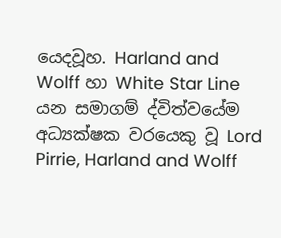යෙදවූහ. Harland and Wolff හා White Star Line යන සමාගම් ද්විත්වයේම අධ්‍යක්ෂක වරයෙකු වූ Lord Pirrie, Harland and Wolff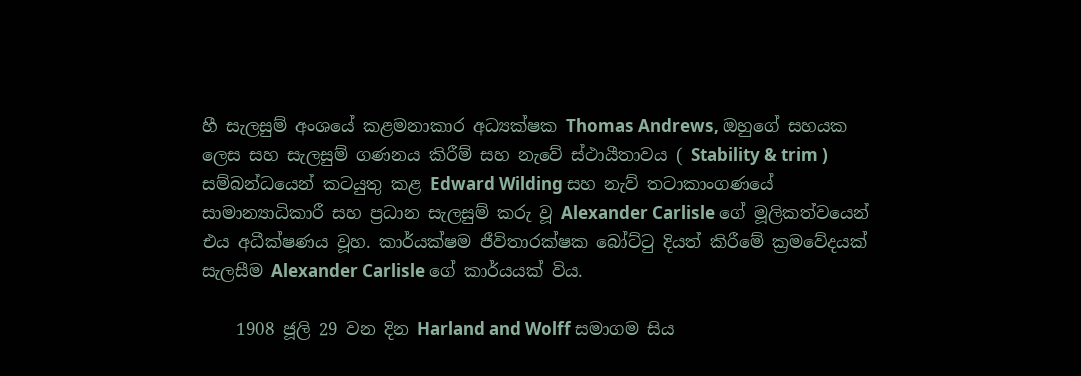හී සැලසුම් අංශයේ කළමනාකාර අධ්‍යක්ෂක Thomas Andrews, ඔහුගේ සහයක ලෙස සහ සැලසුම් ගණනය කිරීම් සහ නැවේ ස්ථායීතාවය ( Stability & trim ) සම්බන්ධයෙන් කටයුතු කළ Edward Wilding සහ නැව් තටාකාංගණයේ සාමාන්‍යාධිකාරී සහ ප්‍රධාන සැලසුම් කරු වූ Alexander Carlisle ගේ මූලිකත්වයෙන් එය අධීක්ෂණය වූහ. කාර්යක්ෂම ජීවිතාරක්ෂක බෝට්ටු දියත් කිරීමේ ක්‍රමවේදයක් සැලසීම Alexander Carlisle ගේ කාර්යයක් විය.

    1908 ජූලි 29 වන දින Harland and Wolff සමාගම සිය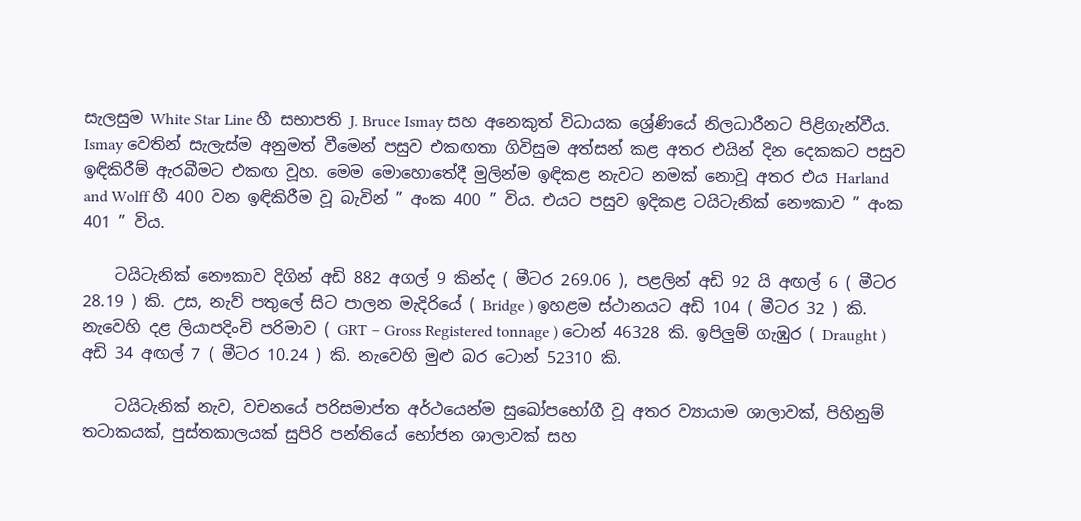සැලසුම White Star Line හී සභාපති J. Bruce Ismay සහ අනෙකුත් විධායක ශ්‍රේණියේ නිලධාරීනට පිළිගැන්වීය. Ismay වෙතින් සැලැස්ම අනුමත් වීමෙන් පසුව එකඟතා ගිවිසුම අත්සන් කළ අතර එයින් දින දෙකකට පසුව ඉඳිකිරීම් ඇරබීමට එකඟ වූහ. මෙම මොහොතේදී මුලින්ම ඉඳිකළ නැවට නමක් නොවූ අතර එය Harland and Wolff හී 400 වන ඉඳිකිරීම වූ බැවින් ” අංක 400 ” විය. එයට පසුව ඉදිකළ ටයිටැනික් නෞකාව ” අංක 401 ” විය.

    ටයිටැනික් නෞකාව දිගින් අඩි 882 අගල් 9 කින්ද ( මීටර 269.06 ), පළලින් අඩි 92 යි අඟල් 6 ( මීටර 28.19 ) කි. උස, නැව් පතුලේ සිට පාලන මැදිරියේ ( Bridge ) ඉහළම ස්ථානයට අඩි 104 ( මීටර 32 ) කි. නැවෙහි දළ ලියාපදිංචි පරිමාව ( GRT – Gross Registered tonnage ) ටොන් 46328 කි. ඉපිලුම් ගැඹුර ( Draught ) අඩි 34 අඟල් 7 ( මීටර 10.24 ) කි. නැවෙහි මුළු බර ටොන් 52310 කි.

    ටයිටැනික් නැව, වචනයේ පරිසමාප්ත අර්ථයෙන්ම සුඛෝපභෝගී වූ අතර ව්‍යායාම ශාලාවක්, පිහිනුම් තටාකයක්, පුස්තකාලයක් සුපිරි පන්තියේ භෝජන ශාලාවක් සහ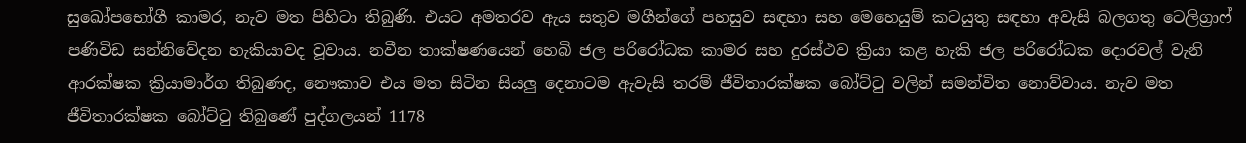සුඛෝපභෝගී කාමර, නැව මත පිහිටා තිබුණි. එයට අමතරව ඇය සතුව මගීන්ගේ පහසුව සඳහා සහ මෙහෙයුම් කටයුතු සඳහා අවැසි බලගතු ටෙලිග්‍රාෆ් පණිවිඩ සන්නිවේදන හැකියාවද වූවාය. නවීන තාක්ෂණයෙන් හෙබි ජල පරිරෝධක කාමර සහ දුරස්ථව ක්‍රියා කළ හැකි ජල පරිරෝධක දොරවල් වැනි ආරක්ෂක ක්‍රියාමාර්ග තිබුණද, නෞකාව එය මත සිටින සියලු දෙනාටම ඇවැසි තරම් ජීවිතාරක්ෂක බෝට්ටු වලින් සමන්විත නොව්වාය. නැව මත ජීවිතාරක්ෂක බෝට්ටු තිබුණේ පුද්ගලයන් 1178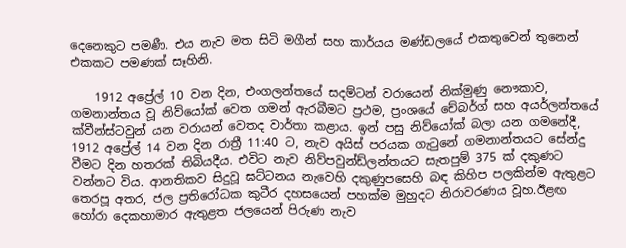දෙනෙකුට පමණී. එය නැව මත සිටි මගීන් සහ කාර්යය මණ්ඩලයේ එකතුවෙන් තුනෙන් එකකට පමණක් සෑහිනි.

    1912 අප්‍රේල් 10 වන දින, එංගලන්තයේ සදම්ටන් වරායෙන් නික්මුණු නෞකාව, ගමනාන්තය වූ නිව්යෝක් වෙත ගමන් ඇරබීමට ප්‍රථම, ප්‍රංශයේ චේබර්ග් සහ අයර්ලන්තයේ ක්වීන්ස්ටවුන් යන වරායන් වෙතද වාර්තා කළාය. ඉන් පසු නිව්යෝක් බලා යන ගමනේදී, 1912 අප්‍රේල් 14 වන දින රාත්‍රී 11:40 ට, නැව අයිස් පරයක ගැටුනේ ගමනාන්තයට සේන්දු වීමට දින හතරක් තිබියදීය. එවිට නැව නිව්පවුන්ඩ්ලන්තයට සැතපුම් 375 ක් දකුණට වන්නට විය. ආනතිකව සිදුවූ ඝට්ටනය නැවෙහි දකුණුපසෙහි බඳ කිහිප පලකින්ම ඇතුළට තෙරපූ අතර, ජල ප්‍රතිරෝධක කුටීර දහසයෙන් පහක්ම මුහුදට නිරාවරණය වූහ.ඊළඟ හෝරා දෙකහාමාර ඇතුළත ජලයෙන් පිරුණ නැව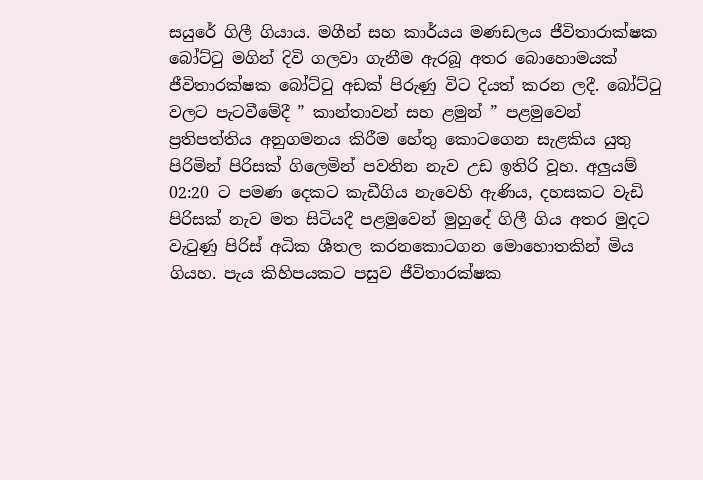සයුරේ ගිලී ගියාය. මගීන් සහ කාර්යය මණඩලය ජීවිතාරාක්ෂක බෝට්ටු මගින් දිවි ගලවා ගැනීම ඇරබූ අතර බොහොමයක් ජීවිතාරක්ෂක බෝට්ටු අඩක් පිරුණු විට දියත් කරන ලදී. බෝට්ටු වලට පැටවීමේදී ” කාන්තාවන් සහ ළමුන් ” පළමුවෙන් ප්‍රතිපත්තිය අනුගමනය කිරීම හේතු කොටගෙන සැළකිය යුතු පිරිමින් පිරිසක් ගිලෙමින් පවතින නැව උඩ ඉතිරි වූහ. අලුයම් 02:20 ට පමණ දෙකට කැඩීගිය නැවෙහි ඇණිය, දහසකට වැඩි පිරිසක් නැව මත සිටියදී පළමුවෙන් මුහුදේ ගිලී ගිය අතර මුදට වැටුණු පිරිස් අධික ශීතල කරනකොටගන මොහොතකින් මිය ගියහ. පැය කිහිපයකට පසුව ජීවිතාරක්ෂක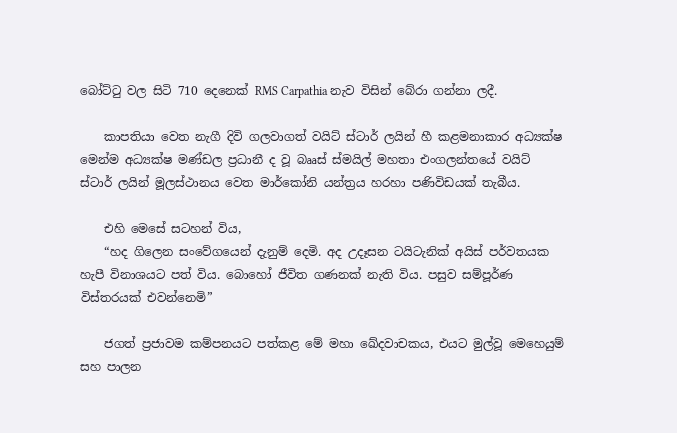බෝට්ටු වල සිටි 710 දෙනෙක් RMS Carpathia නැව විසින් බේරා ගන්නා ලදී.

    කාපතියා වෙත නැගී දිවි ගලවාගත් වයිට් ස්ටාර් ලයින් හී කළමනාකාර අධ්‍යක්ෂ මෙන්ම අධ්‍යක්ෂ මණ්ඩල ප්‍රධානී ද වූ බෲස් ස්මයිල් මහතා එංගලන්තයේ වයිට් ස්ටාර් ලයින් මූලස්ථානය වෙත මාර්කෝනි යන්ත්‍රය හරහා පණිවිඩයක් තැබීය.

    එහි මෙසේ සටහන් විය,
    “හද ගිලෙන සංවේගයෙන් දැනුම් දෙමි. අද උදෑසන ටයිටැනික් අයිස් පර්වතයක හැපී විනාශයට පත් විය. බොහෝ ජීවිත ගණනක් නැති විය. පසුව සම්පූර්ණ විස්තරයක් එවන්නෙමි”

    ජගත් ප්‍රජාවම කම්පනයට පත්කළ මේ මහා ඛේදවාචකය, එයට මුල්වූ මෙහෙයුම් සහ පාලන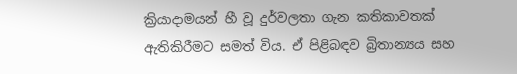ක්‍රියාදාමයන් හී වූ දුර්වලතා ගැන කතිකාවතක් ඇතිකිරීමට සමත් විය. ඒ පිළිබඳව බ්‍රිතාන්‍යය සහ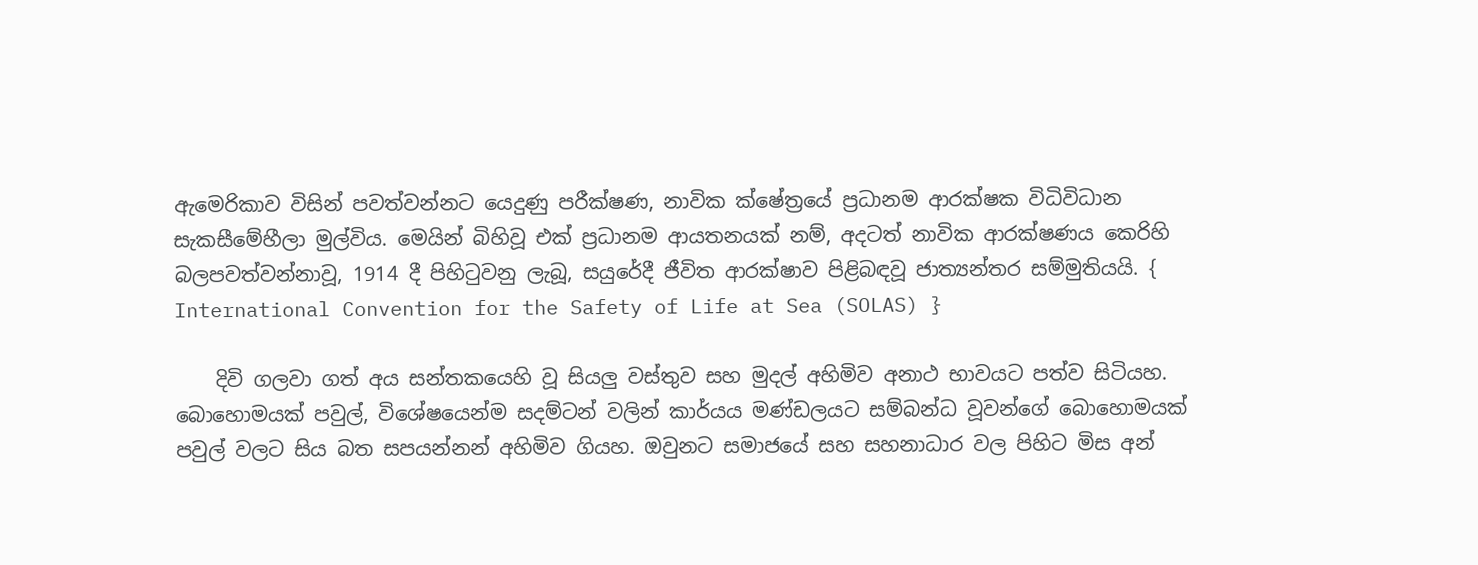ඇමෙරිකාව විසින් පවත්වන්නට යෙදුණු පරීක්ෂණ, නාවික ක්ෂේත්‍රයේ ප්‍රධානම ආරක්ෂක විධිවිධාන සැකසීමේහීලා මුල්විය. මෙයින් බිහිවූ එක් ප්‍රධානම ආයතනයක් නම්, අදටත් නාවික ආරක්ෂණය කෙරිහි බලපවත්වන්නාවූ, 1914 දී පිහිටුවනු ලැබූ, සයුරේදී ජීවිත ආරක්ෂාව පිළිබඳවූ ජාත්‍යන්තර සම්මුතියයි. { International Convention for the Safety of Life at Sea (SOLAS) }

    දිවි ගලවා ගත් අය සන්තකයෙහි වූ සියලු වස්තුව සහ මුදල් අහිමිව අනාථ භාවයට පත්ව සිටියහ. බොහොමයක් පවුල්, විශේෂයෙන්ම සදම්ටන් වලින් කාර්යය මණ්ඩලයට සම්බන්ධ වූවන්ගේ බොහොමයක් පවුල් වලට සිය බත සපයන්නන් අහිමිව ගියහ. ඔවුනට සමාජයේ සහ සහනාධාර වල පිහිට මිස අන්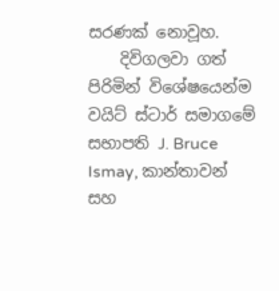සරණක් නොවූහ.
    දිවිගලවා ගත් පිරිමින් විශේෂයෙන්ම වයිට් ස්ටාර් සමාගමේ සභාපති J. Bruce Ismay, කාන්තාවන් සහ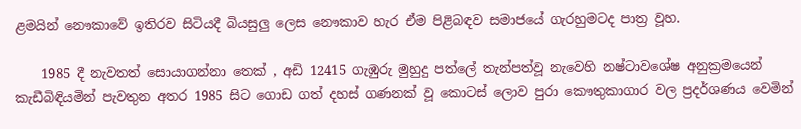ළමයින් නෞකාවේ ඉතිරව සිටියදී බියසුලු ලෙස නෞකාව හැර ඒම පිළිබඳව සමාජයේ ගැරහුමටද පාත්‍ර වූහ.

    1985 දී නැවතත් සොයාගන්නා තෙක් , අඩි 12415 ගැඹුරු මුහුදු පත්ලේ තැන්පත්වූ නැවෙහි නෂ්ටාවශේෂ අනුක්‍රමයෙන් කැඩීබිඳියමින් පැවතුන අතර 1985 සිට ගොඩ ගත් දහස් ගණනක් වූ කොටස් ලොව පුරා කෞතුකාගාර වල ප්‍රදර්ශණය වෙමින්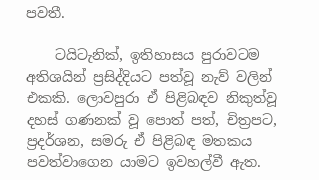පවතී.

    ටයිටැනික්, ඉතිහාසය පුරාවටම අතිශයින් ප්‍රසිද්දියට පත්වූ නැව් වලින් එකකි. ලොවපුරා ඒ පිළිබඳව නිකුත්වූ දහස් ගණනක් වූ පොත් පත්, චිත්‍රපට, ප්‍රදර්ශන, සමරු ඒ පිළිබඳ මතකය පවත්වාගෙන යාමට ඉවහල්වී ඇත.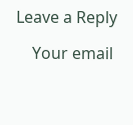Leave a Reply

    Your email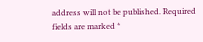address will not be published. Required fields are marked *